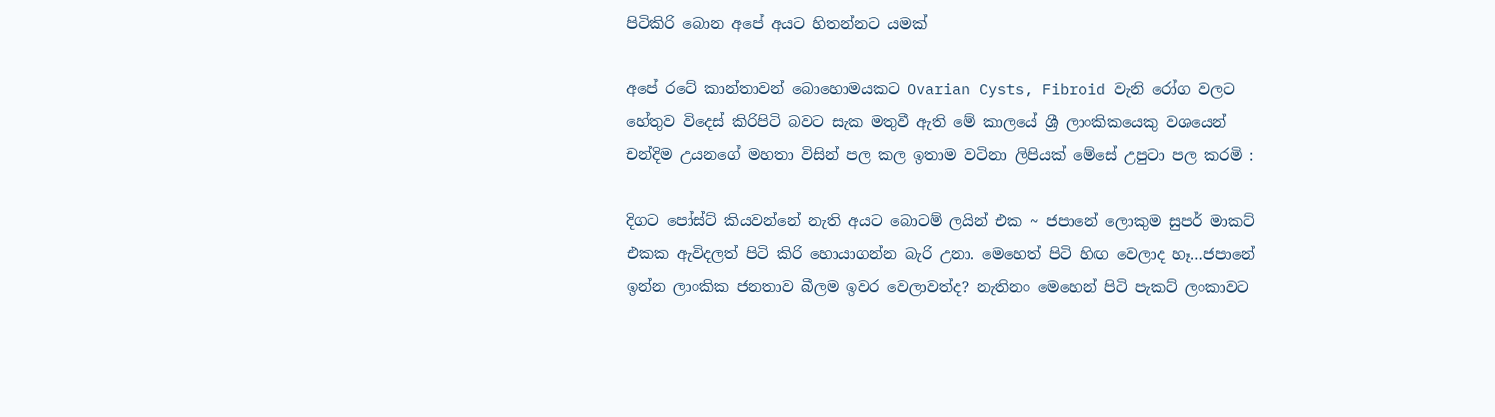පිටිකිරි බොන අපේ අයට හිතන්නට යමක්

අපේ රටේ කාන්තාවන් බොහොමයකට Ovarian Cysts, Fibroid වැනි රෝග වලට හේතුව විදෙස් කිරිපිටි බවට සැක මතුවී ඇති මේ කාලයේ ශ්‍රී ලාංකිකයෙකු වශයෙන් චන්දිම උයනගේ මහතා විසින් පල කල ඉතාම වටිනා ලිපියක් මේසේ උපුටා පල කරමි :

දිගට පෝස්ට් කියවන්නේ නැති අයට බොටම් ලයින් එක ~ ජපානේ ලොකුම සුපර් මාකට් එකක ඇවිදලත් පිටි කිරි හොයාගන්න බැරි උනා. මෙහෙත් පිටි හිඟ වෙලාද හෑ…ජපානේ ඉන්න ලාංකික ජනතාව බීලම ඉවර වෙලාවත්ද? නැතිනං මෙහෙන් පිටි පැකට් ලංකාවට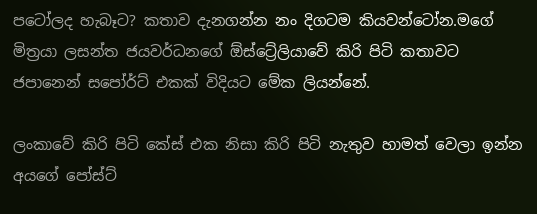පටෝලද හැබෑට? කතාව දැනගන්න නං දිගටම කියවන්ටෝන.මගේ මිත්‍රයා ලසන්ත ජයවර්ධනගේ ඕස්ට්‍රේලියාවේ කිරි පිටි කතාවට ජපානෙන් සපෝර්ට් එකක් විදියට මේක ලියන්නේ.

ලංකාවේ කිරි පිටි කේස් එක නිසා කිරි පිටි නැතුව හාමත් වෙලා ඉන්න අයගේ පෝස්ට්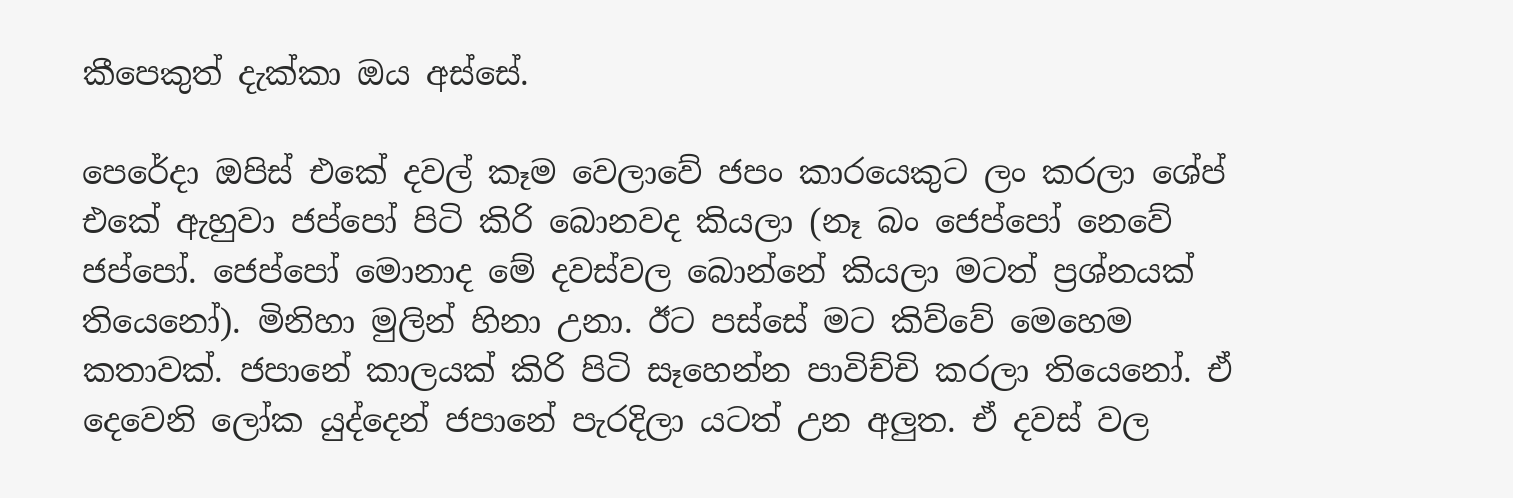කීපෙකුත් දැක්කා ඔය අස්සේ.

පෙරේදා ඔපිස් එකේ දවල් කෑම වෙලාවේ ජපං කාරයෙකුට ලං කරලා ශේප් එකේ ඇහුවා ජප්පෝ පිටි කිරි බොනවද කියලා (නෑ බං ජෙප්පෝ නෙවේ ජප්පෝ. ජෙප්පෝ මොනාද මේ දවස්වල බොන්නේ කියලා මටත් ප්‍රශ්නයක් තියෙනෝ). මිනිහා මුලින් හිනා උනා. ඊට පස්සේ මට කිව්වේ මෙහෙම කතාවක්. ජපානේ කාලයක් කිරි පිටි සෑහෙන්න පාවිච්චි කරලා තියෙනෝ. ඒ දෙවෙනි ලෝක යුද්දෙන් ජපානේ පැරදිලා යටත් උන අලුත. ඒ දවස් වල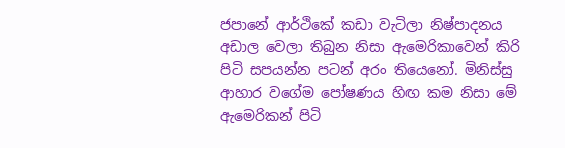ජපානේ ආර්ථිකේ කඩා වැටිලා නිෂ්පාදනය අඩාල වෙලා තිබුන නිසා ඇමෙරිකාවෙන් කිරි පිටි සපයන්න පටන් අරං තියෙනෝ. මිනිස්සු ආහාර වගේම පෝෂණය හිඟ කම නිසා මේ ඇමෙරිකන් පිටි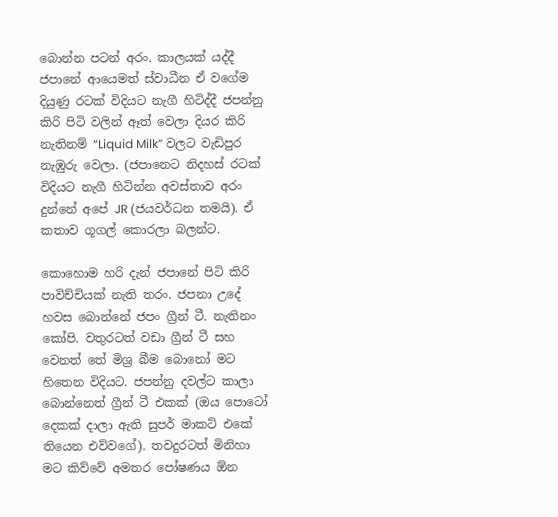බොන්න පටන් අරං. කාලයක් යද්දී ජපානේ ආයෙමත් ස්වාධීන ඒ වගේම දියුණු රටක් විදියට නැගී හිටිද්දී ජපන්නු කිරි පිටි වලින් ඈත් වෙලා දියර කිරි නැතිනම් “Liquid Milk” වලට වැඩිපුර නැඹුරු වෙලා. (ජපානෙට නිදහස් රටක් විදියට නැගී හිටින්න අවස්තාව අරං දුන්නේ අපේ JR (ජයවර්ධන තමයි). ඒ කතාව ගූගල් කොරලා බලන්ට.

කොහොම හරි දැන් ජපානේ පිටි කිරි පාවිච්චියක් නැති තරං. ජපනා උදේ හවස බොන්නේ ජපං ග්‍රීන් ටී. නැතිනං කෝපි. වතුරටත් වඩා ග්‍රීන් ටී සහ වෙනත් තේ මිශ්‍ර බීම බොනෝ මට හිතෙන විදියට. ජපන්නු දවල්ට කාලා බොන්නෙත් ග්‍රීන් ටී එකක් (ඔය පොටෝ දෙකක් දාලා ඇති සුපර් මාකට් එකේ තියෙන එව්වගේ). තවදුරටත් මිනිහා මට කිව්වේ අමතර පෝෂණය ඕන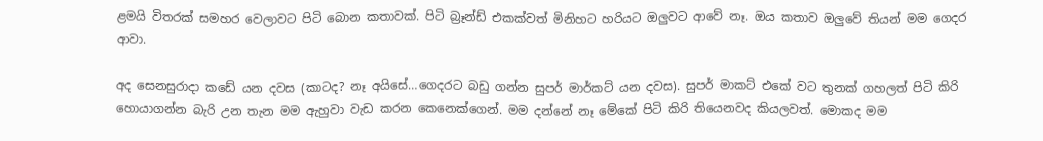ළමයි විතරක් සමහර වෙලාවට පිටි බොන කතාවක්. පිටි බ්‍රෑන්ඩ් එකක්වත් මිනිහට හරියට ඔලුවට ආවේ නෑ. ඔය කතාව ඔලුවේ තියන් මම ගෙදර ආවා.

අද සෙනසුරාදා කඩේ යන දවස (කාටද? නෑ අයිසේ…ගෙදරට බඩු ගන්න සුපර් මාර්කට් යන දවස). සුපර් මාකට් එකේ වට තුනක් ගහලත් පිටි කිරි හොයාගන්න බැරි උන තැන මම ඇහුවා වැඩ කරන කෙනෙක්ගෙන්. මම දන්නේ නෑ මේකේ පිටි කිරි තියෙනවද කියලවත්. මොකද මම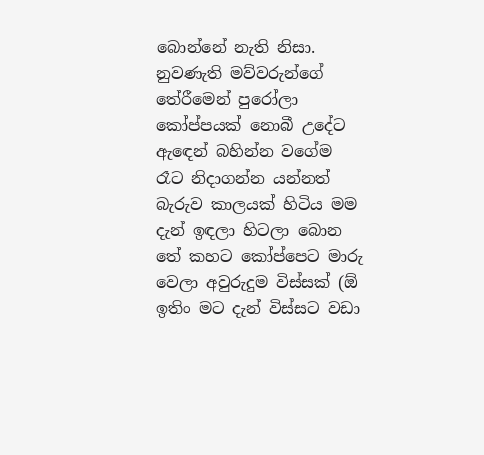බොන්නේ නැති නිසා. නුවණැති මව්වරුන්ගේ තේරීමෙන් පුරෝලා කෝප්පයක් නොබී උදේට ඇඳෙන් බහින්න වගේම රෑට නිදාගන්න යන්නත් බැරුව කාලයක් හිටිය මම දැන් ඉඳලා හිටලා බොන තේ කහට කෝප්පෙට මාරු වෙලා අවුරුදුම විස්සක් (ඕ ඉතිං මට දැන් විස්සට වඩා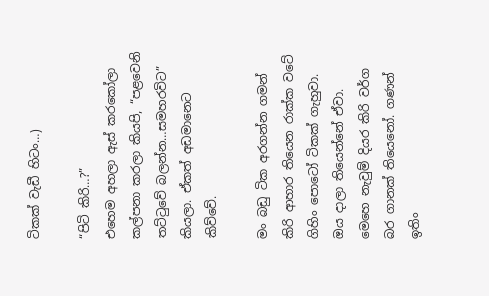ටිකක් වැඩී හිටං…)

“පිටි කිරි…?”
එහෙම අහලා ඇස් කරකෝලා කල්පනා කරලා කියපි, “පළවෙනි තට්ටුවේ බලන්න…සමහරවිට” කියලා. ඒකත් අඩමානෙට කිව්වේ.

මං බඩු ටික අරගන්න ගමන් කිරි ආහාර තියෙන රාක්ක වටේ ගිහිං පොටෝ ටිකක් ගැහුවා. ඔය දාලා තියෙන්නේ ඒවා. මෙහෙ නැවුම් දියර කිරි වර්ග බර ගානක් තියෙනෝ. ගණන් ඉතිං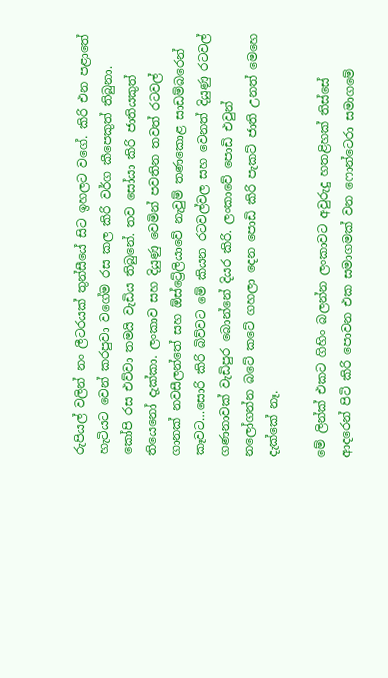රුපියල් වලින් නං ලීටරයක් තුන්සීයේ සිට ඉහලට වගේ. කිරි එන පළාතේ හැටියට වෙන් කරපුවා වගේම රස කල කිරි වර්ග කීපෙකුත් තිබුනා. කෝපි රස එව්වා තමයි වැඩිය තිබුනේ. තව සෝයා කිරි ජාතියකුත් තියෙනෝ දැක්කා. ලංකාව සහ දියුණු වෙමින් පවතින තවත් රටවල් ගානක් නවසීලන්තේ සහ ඕස්ට්‍රේලියාවේ නැවුම් තණකොළ සාඩම්බරෙන් කෑවට…සොරි කිරි බිව්වට මේ කියන රටවල්වල සහ වෙනත් දියුණු රටවල් ගණනාවක් වැඩිපුර බොන්නේ දියර කිරි. ලංකාවේ පොඩි එවුන් නලෝගන්න බටේ කටේ ගහලා දෙන පොඩි කිරි පැකට් ජාති උනත් මෙහෙ දැක්කේ නෑ.

මේ ලින්ක් එකට ගිහිං බලන්න ලංකාවට අවුරුදු හතළිහක් තිස්සේ ආදරෙන් පිටි කිරි පොවන එක සමාගමක් වන ෆොන්ටෙරා සමාගමේ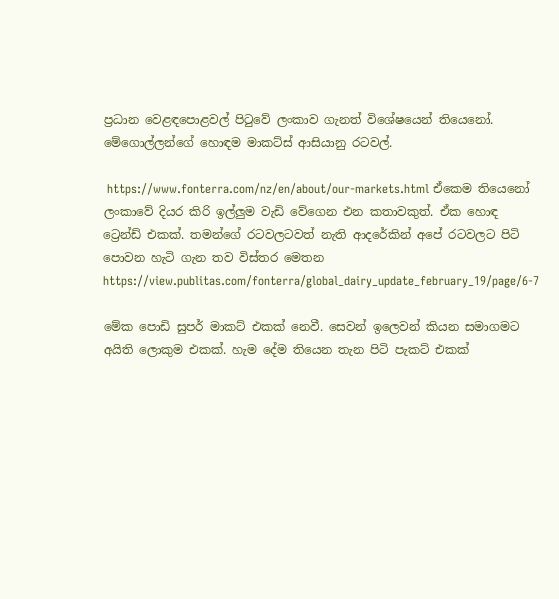ප්‍රධාන වෙළඳපොළවල් පිටුවේ ලංකාව ගැනත් විශේෂයෙන් තියෙනෝ. මේගොල්ලන්ගේ හොඳම මාකට්ස් ආසියානු රටවල්.

 https://www.fonterra.com/nz/en/about/our-markets.html ඒකෙම තියෙනෝ ලංකාවේ දියර කිරි ඉල්ලුම වැඩි වේගෙන එන කතාවකුත්. ඒක හොඳ ට්‍රෙන්ඩ් එකක්. තමන්ගේ රටවලටවත් නැති ආදරේකින් අපේ රටවලට පිටි පොවන හැටි ගැන තව විස්තර මෙතන https://view.publitas.com/fonterra/global_dairy_update_february_19/page/6-7

මේක පොඩි සුපර් මාකට් එකක් නෙවී. සෙවන් ඉලෙවන් කියන සමාගමට අයිති ලොකුම එකක්. හැම දේම තියෙන තැන පිටි පැකට් එකක්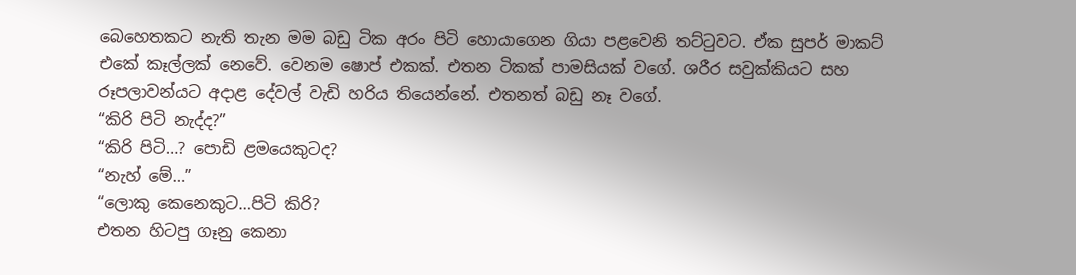බෙහෙතකට නැති තැන මම බඩු ටික අරං පිටි හොයාගෙන ගියා පළවෙනි තට්ටුවට. ඒක සුපර් මාකට් එකේ කෑල්ලක් නෙවේ. වෙනම ෂොප් එකක්. එතන ටිකක් පාමසියක් වගේ. ශරීර සවුක්කියට සහ රූපලාවන්යට අදාළ දේවල් වැඩි හරිය තියෙන්නේ. එතනත් බඩු නෑ වගේ.
“කිරි පිටි නැද්ද?”
“කිරි පිටි…? පොඩි ළමයෙකුටද?
“නැහ් මේ…”
“ලොකු කෙනෙකුට…පිටි කිරි?
එතන හිටපු ගෑනු කෙනා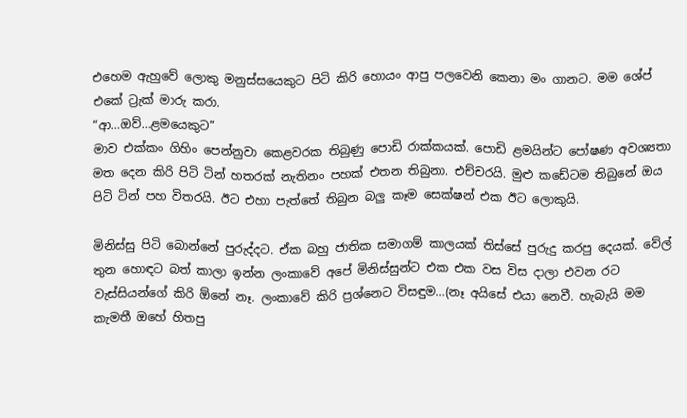එහෙම ඇහුවේ ලොකු මනුස්සයෙකුට පිටි කිරි හොයං ආපු පලවෙනි කෙනා මං ගානට. මම ශේප් එකේ ට්‍රැක් මාරු කරා.
“ආ…ඔව්…ළමයෙකුට”
මාව එක්කං ගිහිං පෙන්නුවා කෙළවරක තිබුණු පොඩි රාක්කයක්. පොඩි ළමයින්ට පෝෂණ අවශ්‍යතා මත දෙන කිරි පිටි ටින් හතරක් නැතිනං පහක් එතන තිබුනා. එච්චරයි. මුළු කඩේටම තිබුනේ ඔය පිටි ටින් පහ විතරයි. ඊට එහා පැත්තේ තිබුන බලු කෑම සෙක්ෂන් එක ඊට ලොකුයි.

මිනිස්සු පිටි බොන්නේ පුරුද්දට. ඒක බහු ජාතික සමාගම් කාලයක් තිස්සේ පුරුදු කරපු දෙයක්. වේල් තුන හොඳට බත් කාලා ඉන්න ලංකාවේ අපේ මිනිස්සුන්ට එක එක වස විස දාලා එවන රට වැස්සියන්ගේ කිරි ඕනේ නෑ. ලංකාවේ කිරි ප්‍රශ්නෙට විසඳුම…(නෑ අයිසේ එයා නෙවී. හැබැයි මම කැමතී ඔහේ හිතපු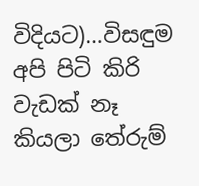විදියට)…විසඳුම අපි පිටි කිරි වැඩක් නෑ කියලා තේරුම්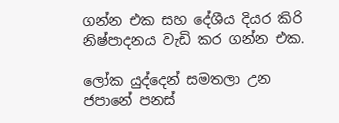ගන්න එක සහ දේශීය දියර කිරි නිෂ්පාදනය වැඩි කර ගන්න එක.

ලෝක යුද්දෙන් සමතලා උන ජපානේ පනස්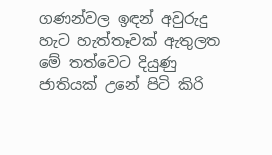ගණන්වල ඉඳන් අවුරුදු හැට හැත්තෑවක් ඇතුලත මේ තත්වෙට දියුණු ජාතියක් උනේ පිටි කිරි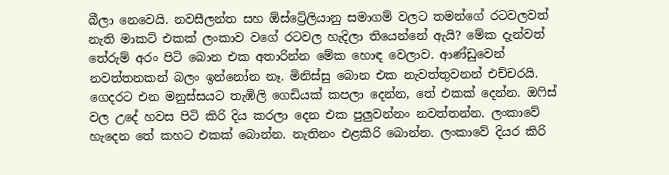බීලා නෙවෙයි. නවසීලන්ත සහ ඕස්ට්‍රේලියානු සමාගම් වලට තමන්ගේ රටවලවත් නැති මාකට් එකක් ලංකාව වගේ රටවල හැදිලා තියෙන්නේ ඇයි? මේක දැන්වත් තේරුම් අරං පිටි බොන එක අතාරින්න මේක හොඳ වෙලාව. ආණ්ඩුවෙන් නවත්තනකන් බලං ඉන්නෝන නෑ. මිනිස්සු බොන එක නැවත්තුවනන් එච්චරයි. ගෙදරට එන මනුස්සයට තැඹිලි ගෙඩියක් කපලා දෙන්න, තේ එකක් දෙන්න. ඔෆිස් වල උදේ හවස පිටි කිරි දිය කරලා දෙන එක පුලුවන්නං නවත්තන්න. ලංකාවේ හැදෙන තේ කහට එකක් බොන්න. නැතිනං එළකිරි බොන්න. ලංකාවේ දියර කිරි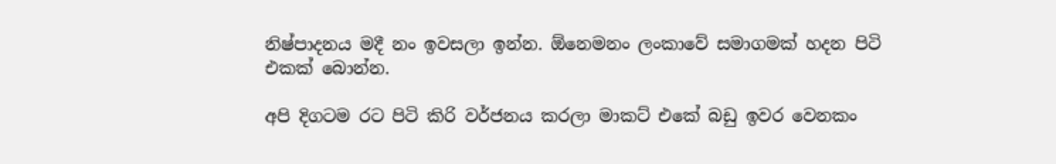නිෂ්පාදනය මදී නං ඉවසලා ඉන්න. ඕනෙමනං ලංකාවේ සමාගමක් හදන පිටි එකක් බොන්න.

අපි දිගටම රට පිටි කිරි වර්ජනය කරලා මාකට් එකේ බඩු ඉවර වෙනකං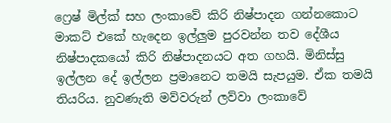ෆ්‍රෙෂ් මිල්ක් සහ ලංකාවේ කිරි නිෂ්පාදන ගන්නකොට මාකට් එකේ හැදෙන ඉල්ලුම පුරවන්න තව දේශීය නිෂ්පාදකයෝ කිරි නිෂ්පාදනයට අත ගහයි. මිනිස්සු ඉල්ලන දේ ඉල්ලන ප්‍රමානෙට තමයි සැපයුම. ඒක තමයි තියරිය. නුවණැති මව්වරුන් ලව්වා ලංකාවේ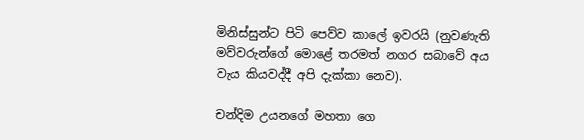මිනිස්සුන්ට පිටි පෙව්ව කාලේ ඉවරයි (නුවණැති මව්වරුන්ගේ මොළේ තරමත් නගර සබාවේ අය වැය කියවද්දී අපි දැක්කා නෙව).

චන්දිම උයනගේ මහතා ගෙ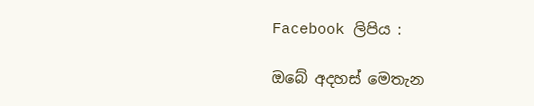Facebook ලිපිය :

ඔබේ අදහස් මෙතැන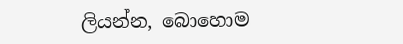ලියන්න, බොහොම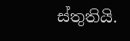ස්තුතියි.